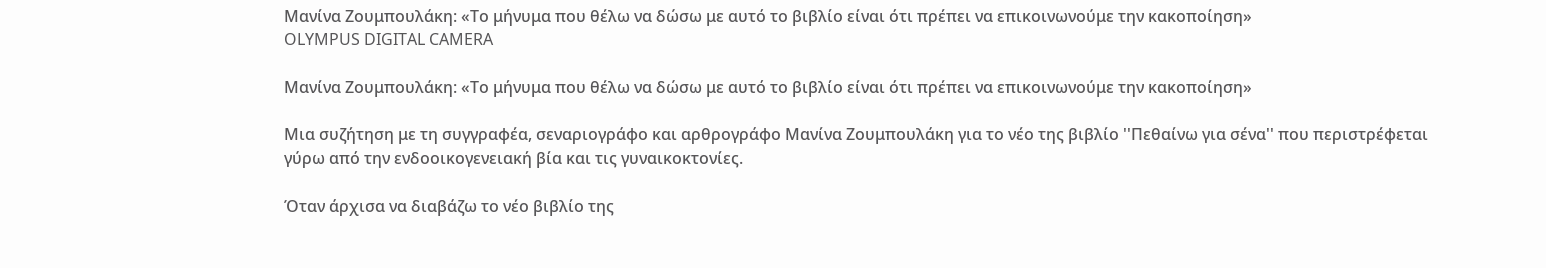Μανίνα Ζουμπουλάκη: «Το μήνυμα που θέλω να δώσω με αυτό το βιβλίο είναι ότι πρέπει να επικοινωνούμε την κακοποίηση»
OLYMPUS DIGITAL CAMERA

Μανίνα Ζουμπουλάκη: «Το μήνυμα που θέλω να δώσω με αυτό το βιβλίο είναι ότι πρέπει να επικοινωνούμε την κακοποίηση»

Μια συζήτηση με τη συγγραφέα, σεναριογράφο και αρθρογράφο Μανίνα Ζουμπουλάκη για το νέο της βιβλίο ''Πεθαίνω για σένα'' που περιστρέφεται γύρω από την ενδοοικογενειακή βία και τις γυναικοκτονίες.

Όταν άρχισα να διαβάζω το νέο βιβλίο της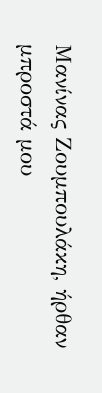Μανίνας Ζουμπουλάκη, ήρθαν μπροστά μου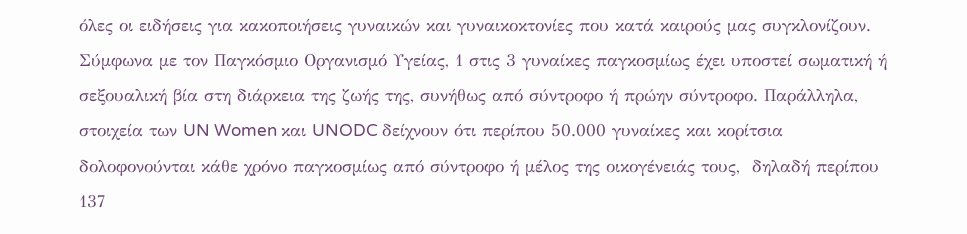όλες οι ειδήσεις για κακοποιήσεις γυναικών και γυναικοκτονίες που κατά καιρούς μας συγκλονίζουν. Σύμφωνα με τον Παγκόσμιο Οργανισμό Υγείας, 1 στις 3 γυναίκες παγκοσμίως έχει υποστεί σωματική ή σεξουαλική βία στη διάρκεια της ζωής της, συνήθως από σύντροφο ή πρώην σύντροφο. Παράλληλα, στοιχεία των UN Women και UNODC δείχνουν ότι περίπου 50.000 γυναίκες και κορίτσια δολοφονούνται κάθε χρόνο παγκοσμίως από σύντροφο ή μέλος της οικογένειάς τους,  δηλαδή περίπου 137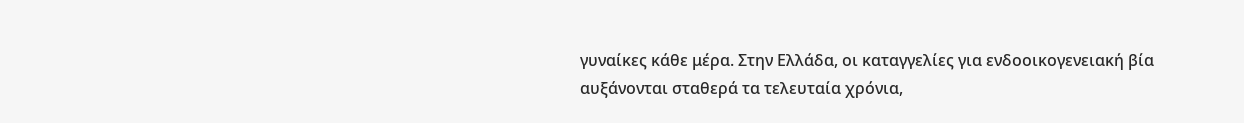γυναίκες κάθε μέρα. Στην Ελλάδα, οι καταγγελίες για ενδοοικογενειακή βία αυξάνονται σταθερά τα τελευταία χρόνια,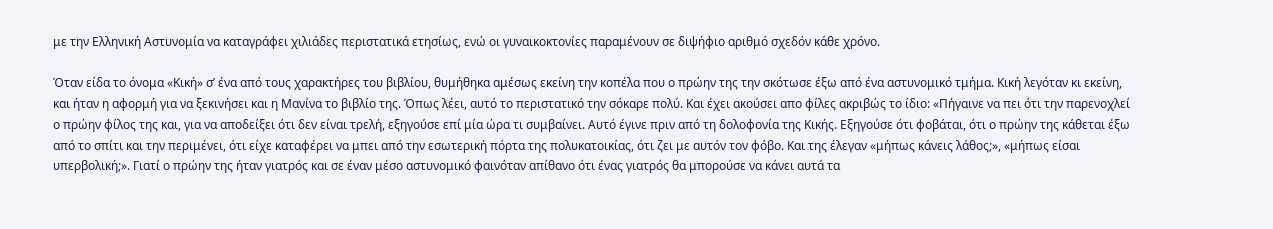με την Ελληνική Αστυνομία να καταγράφει χιλιάδες περιστατικά ετησίως, ενώ οι γυναικοκτονίες παραμένουν σε διψήφιο αριθμό σχεδόν κάθε χρόνο.

Όταν είδα το όνομα «Κική» σ’ ένα από τους χαρακτήρες του βιβλίου, θυμήθηκα αμέσως εκείνη την κοπέλα που ο πρώην της την σκότωσε έξω από ένα αστυνομικό τμήμα. Κική λεγόταν κι εκείνη, και ήταν η αφορμή για να ξεκινήσει και η Μανίνα το βιβλίο της. Όπως λέει, αυτό το περιστατικό την σόκαρε πολύ. Και έχει ακούσει απο φίλες ακριβώς το ίδιο: «Πήγαινε να πει ότι την παρενοχλεί ο πρώην φίλος της και, για να αποδείξει ότι δεν είναι τρελή, εξηγούσε επί μία ώρα τι συμβαίνει. Αυτό έγινε πριν από τη δολοφονία της Κικής. Εξηγούσε ότι φοβάται, ότι ο πρώην της κάθεται έξω από το σπίτι και την περιμένει, ότι είχε καταφέρει να μπει από την εσωτερική πόρτα της πολυκατοικίας, ότι ζει με αυτόν τον φόβο. Και της έλεγαν «μήπως κάνεις λάθος;», «μήπως είσαι υπερβολική;». Γιατί ο πρώην της ήταν γιατρός και σε έναν μέσο αστυνομικό φαινόταν απίθανο ότι ένας γιατρός θα μπορούσε να κάνει αυτά τα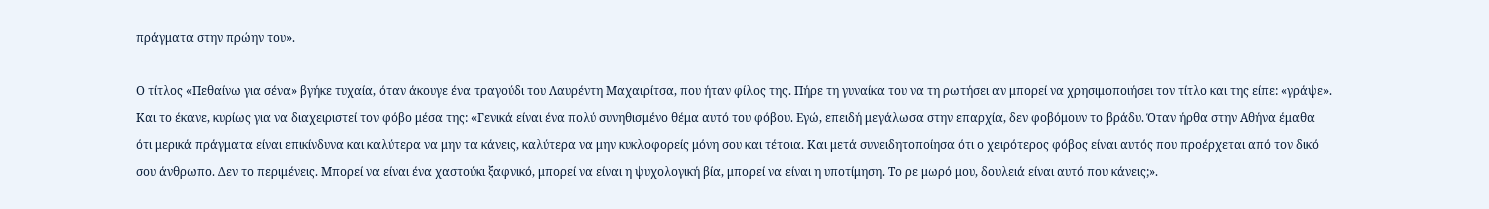πράγματα στην πρώην του».

Ο τίτλος «Πεθαίνω για σένα» βγήκε τυχαία, όταν άκουγε ένα τραγούδι του Λαυρέντη Μαχαιρίτσα, που ήταν φίλος της. Πήρε τη γυναίκα του να τη ρωτήσει αν μπορεί να χρησιμοποιήσει τον τίτλο και της είπε: «γράψε». Και το έκανε, κυρίως για να διαχειριστεί τον φόβο μέσα της: «Γενικά είναι ένα πολύ συνηθισμένο θέμα αυτό του φόβου. Εγώ, επειδή μεγάλωσα στην επαρχία, δεν φοβόμουν το βράδυ. Όταν ήρθα στην Αθήνα έμαθα ότι μερικά πράγματα είναι επικίνδυνα και καλύτερα να μην τα κάνεις, καλύτερα να μην κυκλοφορείς μόνη σου και τέτοια. Και μετά συνειδητοποίησα ότι ο χειρότερος φόβος είναι αυτός που προέρχεται από τον δικό σου άνθρωπο. Δεν το περιμένεις. Μπορεί να είναι ένα χαστούκι ξαφνικό, μπορεί να είναι η ψυχολογική βία, μπορεί να είναι η υποτίμηση. Το ρε μωρό μου, δουλειά είναι αυτό που κάνεις;».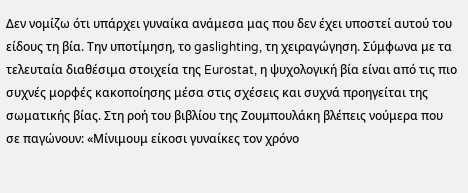Δεν νομίζω ότι υπάρχει γυναίκα ανάμεσα μας που δεν έχει υποστεί αυτού του είδους τη βία. Την υποτίμηση, το gaslighting, τη χειραγώγηση. Σύμφωνα με τα τελευταία διαθέσιμα στοιχεία της Eurostat, η ψυχολογική βία είναι από τις πιο συχνές μορφές κακοποίησης μέσα στις σχέσεις και συχνά προηγείται της σωματικής βίας. Στη ροή του βιβλίου της Ζουμπουλάκη βλέπεις νούμερα που σε παγώνουν: «Μίνιμουμ είκοσι γυναίκες τον χρόνο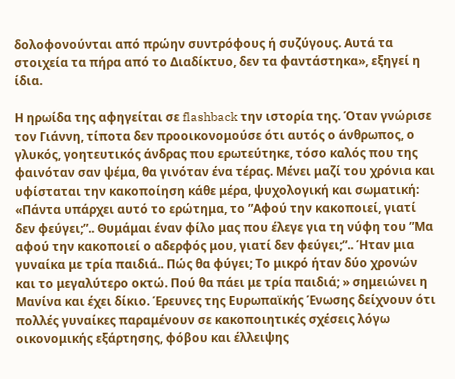δολοφονούνται από πρώην συντρόφους ή συζύγους. Αυτά τα στοιχεία τα πήρα από το Διαδίκτυο, δεν τα φαντάστηκα», εξηγεί η ίδια.

Η ηρωίδα της αφηγείται σε flashback την ιστορία της. Όταν γνώρισε τον Γιάννη, τίποτα δεν προοικονομούσε ότι αυτός ο άνθρωπος, ο γλυκός, γοητευτικός άνδρας που ερωτεύτηκε, τόσο καλός που της φαινόταν σαν ψέμα, θα γινόταν ένα τέρας. Μένει μαζί του χρόνια και υφίσταται την κακοποίηση κάθε μέρα, ψυχολογική και σωματική: «Πάντα υπάρχει αυτό το ερώτημα, το ”Αφού την κακοποιεί, γιατί δεν φεύγει;”.. Θυμάμαι έναν φίλο μας που έλεγε για τη νύφη του ”Μα αφού την κακοποιεί ο αδερφός μου, γιατί δεν φεύγει;”.. Ήταν μια γυναίκα με τρία παιδιά.. Πώς θα φύγει; Το μικρό ήταν δύο χρονών και το μεγαλύτερο οκτώ. Πού θα πάει με τρία παιδιά; » σημειώνει η Μανίνα και έχει δίκιο. Έρευνες της Ευρωπαϊκής Ένωσης δείχνουν ότι πολλές γυναίκες παραμένουν σε κακοποιητικές σχέσεις λόγω οικονομικής εξάρτησης, φόβου και έλλειψης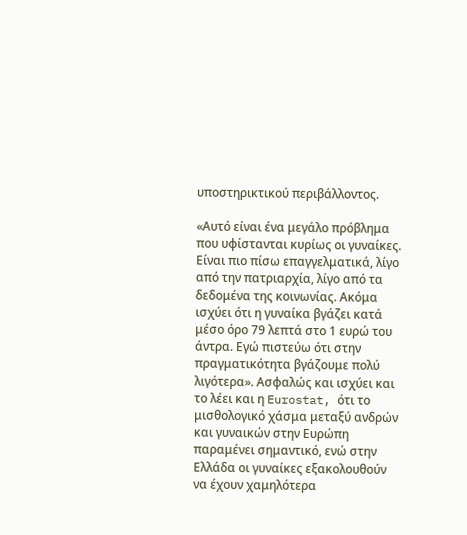υποστηρικτικού περιβάλλοντος.

«Αυτό είναι ένα μεγάλο πρόβλημα που υφίστανται κυρίως οι γυναίκες. Είναι πιο πίσω επαγγελματικά, λίγο από την πατριαρχία, λίγο από τα δεδομένα της κοινωνίας. Ακόμα ισχύει ότι η γυναίκα βγάζει κατά μέσο όρο 79 λεπτά στο 1 ευρώ του άντρα. Εγώ πιστεύω ότι στην πραγματικότητα βγάζουμε πολύ λιγότερα». Ασφαλώς και ισχύει και το λέει και η Eurostat, ότι το μισθολογικό χάσμα μεταξύ ανδρών και γυναικών στην Ευρώπη παραμένει σημαντικό, ενώ στην Ελλάδα οι γυναίκες εξακολουθούν να έχουν χαμηλότερα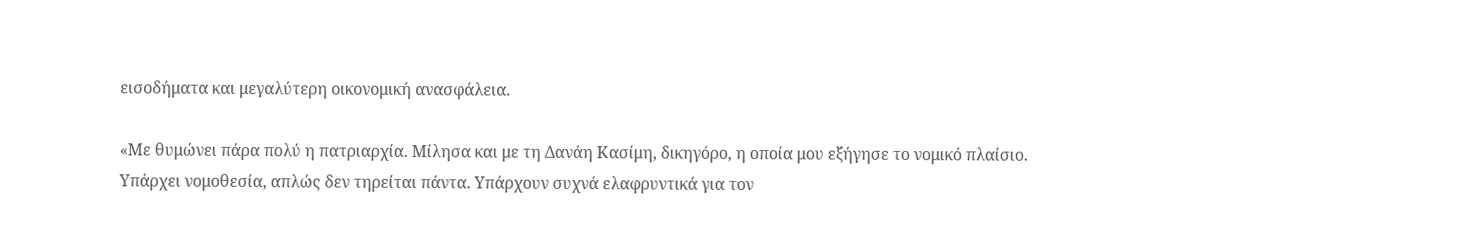εισοδήματα και μεγαλύτερη οικονομική ανασφάλεια.

«Με θυμώνει πάρα πολύ η πατριαρχία. Μίλησα και με τη Δανάη Κασίμη, δικηγόρο, η οποία μου εξήγησε το νομικό πλαίσιο. Υπάρχει νομοθεσία, απλώς δεν τηρείται πάντα. Υπάρχουν συχνά ελαφρυντικά για τον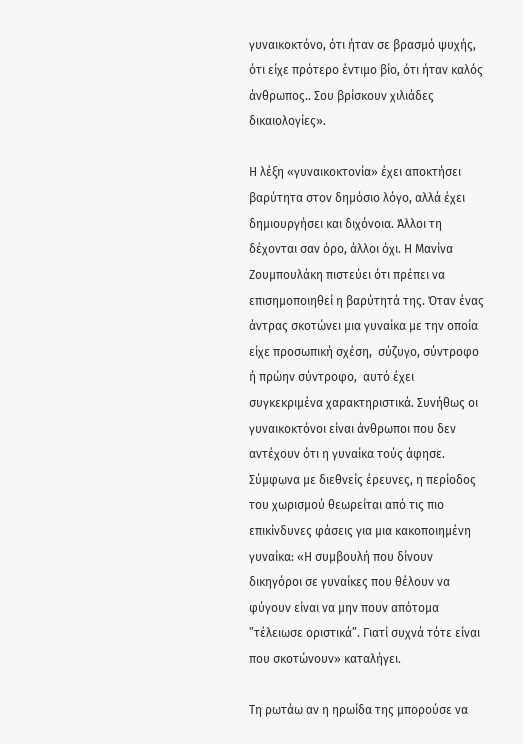γυναικοκτόνο, ότι ήταν σε βρασμό ψυχής, ότι είχε πρότερο έντιμο βίο, ότι ήταν καλός άνθρωπος.. Σου βρίσκουν χιλιάδες δικαιολογίες».

Η λέξη «γυναικοκτονία» έχει αποκτήσει βαρύτητα στον δημόσιο λόγο, αλλά έχει δημιουργήσει και διχόνοια. Άλλοι τη δέχονται σαν όρο, άλλοι όχι. Η Μανίνα Ζουμπουλάκη πιστεύει ότι πρέπει να επισημοποιηθεί η βαρύτητά της. Όταν ένας άντρας σκοτώνει μια γυναίκα με την οποία είχε προσωπική σχέση,  σύζυγο, σύντροφο ή πρώην σύντροφο,  αυτό έχει συγκεκριμένα χαρακτηριστικά. Συνήθως οι γυναικοκτόνοι είναι άνθρωποι που δεν αντέχουν ότι η γυναίκα τούς άφησε. Σύμφωνα με διεθνείς έρευνες, η περίοδος του χωρισμού θεωρείται από τις πιο επικίνδυνες φάσεις για μια κακοποιημένη γυναίκα: «Η συμβουλή που δίνουν δικηγόροι σε γυναίκες που θέλουν να φύγουν είναι να μην πουν απότομα ”τέλειωσε οριστικά”. Γιατί συχνά τότε είναι που σκοτώνουν» καταλήγει.

Τη ρωτάω αν η ηρωίδα της μπορούσε να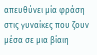απευθύνει μία φράση στις γυναίκες που ζουν μέσα σε μια βίαιη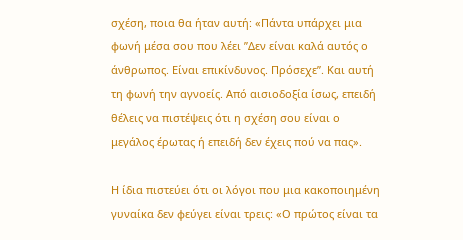σχέση, ποια θα ήταν αυτή: «Πάντα υπάρχει μια φωνή μέσα σου που λέει ”Δεν είναι καλά αυτός ο άνθρωπος. Είναι επικίνδυνος. Πρόσεχε”. Και αυτή τη φωνή την αγνοείς. Από αισιοδοξία ίσως, επειδή θέλεις να πιστέψεις ότι η σχέση σου είναι ο μεγάλος έρωτας ή επειδή δεν έχεις πού να πας».

Η ίδια πιστεύει ότι οι λόγοι που μια κακοποιημένη γυναίκα δεν φεύγει είναι τρεις: «Ο πρώτος είναι τα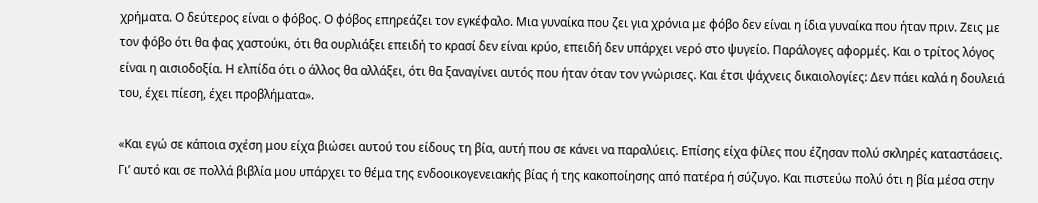χρήματα. Ο δεύτερος είναι ο φόβος. Ο φόβος επηρεάζει τον εγκέφαλο. Μια γυναίκα που ζει για χρόνια με φόβο δεν είναι η ίδια γυναίκα που ήταν πριν. Ζεις με τον φόβο ότι θα φας χαστούκι, ότι θα ουρλιάξει επειδή το κρασί δεν είναι κρύο, επειδή δεν υπάρχει νερό στο ψυγείο. Παράλογες αφορμές. Και ο τρίτος λόγος είναι η αισιοδοξία. Η ελπίδα ότι ο άλλος θα αλλάξει, ότι θα ξαναγίνει αυτός που ήταν όταν τον γνώρισες. Και έτσι ψάχνεις δικαιολογίες: Δεν πάει καλά η δουλειά του, έχει πίεση, έχει προβλήματα».

«Και εγώ σε κάποια σχέση μου είχα βιώσει αυτού του είδους τη βία, αυτή που σε κάνει να παραλύεις. Επίσης είχα φίλες που έζησαν πολύ σκληρές καταστάσεις. Γι’ αυτό και σε πολλά βιβλία μου υπάρχει το θέμα της ενδοοικογενειακής βίας ή της κακοποίησης από πατέρα ή σύζυγο. Και πιστεύω πολύ ότι η βία μέσα στην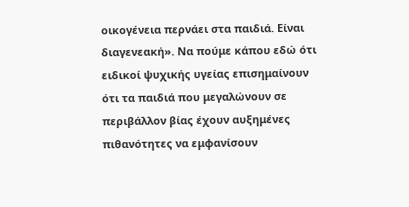οικογένεια περνάει στα παιδιά. Είναι διαγενεακή». Να πούμε κάπου εδώ ότι ειδικοί ψυχικής υγείας επισημαίνουν ότι τα παιδιά που μεγαλώνουν σε περιβάλλον βίας έχουν αυξημένες πιθανότητες να εμφανίσουν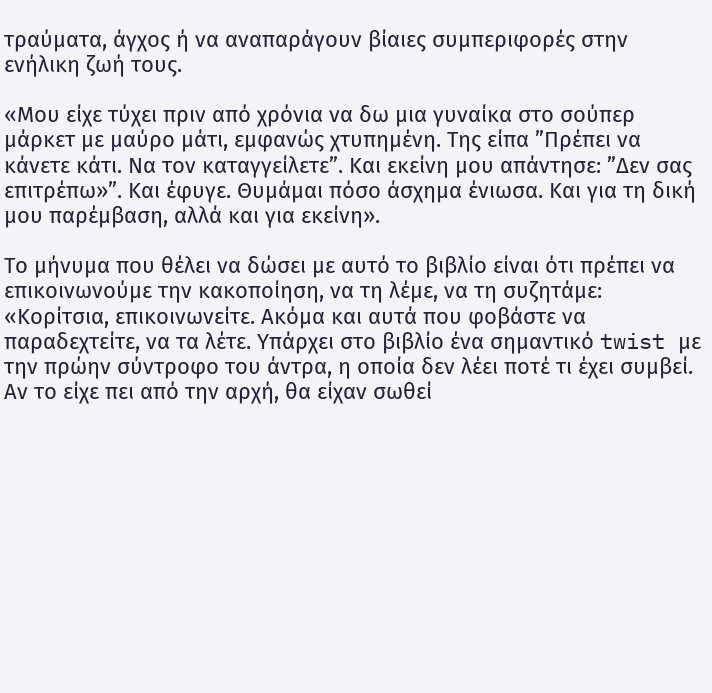τραύματα, άγχος ή να αναπαράγουν βίαιες συμπεριφορές στην ενήλικη ζωή τους.

«Μου είχε τύχει πριν από χρόνια να δω μια γυναίκα στο σούπερ μάρκετ με μαύρο μάτι, εμφανώς χτυπημένη. Της είπα ”Πρέπει να κάνετε κάτι. Να τον καταγγείλετε”. Και εκείνη μου απάντησε: ”Δεν σας επιτρέπω»”. Και έφυγε. Θυμάμαι πόσο άσχημα ένιωσα. Και για τη δική μου παρέμβαση, αλλά και για εκείνη».

Το μήνυμα που θέλει να δώσει με αυτό το βιβλίο είναι ότι πρέπει να επικοινωνούμε την κακοποίηση, να τη λέμε, να τη συζητάμε: «Κορίτσια, επικοινωνείτε. Ακόμα και αυτά που φοβάστε να παραδεχτείτε, να τα λέτε. Υπάρχει στο βιβλίο ένα σημαντικό twist με την πρώην σύντροφο του άντρα, η οποία δεν λέει ποτέ τι έχει συμβεί. Αν το είχε πει από την αρχή, θα είχαν σωθεί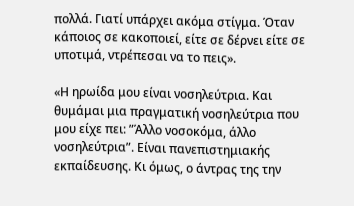πολλά. Γιατί υπάρχει ακόμα στίγμα. Όταν κάποιος σε κακοποιεί, είτε σε δέρνει είτε σε υποτιμά, ντρέπεσαι να το πεις».

«Η ηρωίδα μου είναι νοσηλεύτρια. Και θυμάμαι μια πραγματική νοσηλεύτρια που μου είχε πει: ”Άλλο νοσοκόμα, άλλο νοσηλεύτρια”. Είναι πανεπιστημιακής εκπαίδευσης. Κι όμως, ο άντρας της την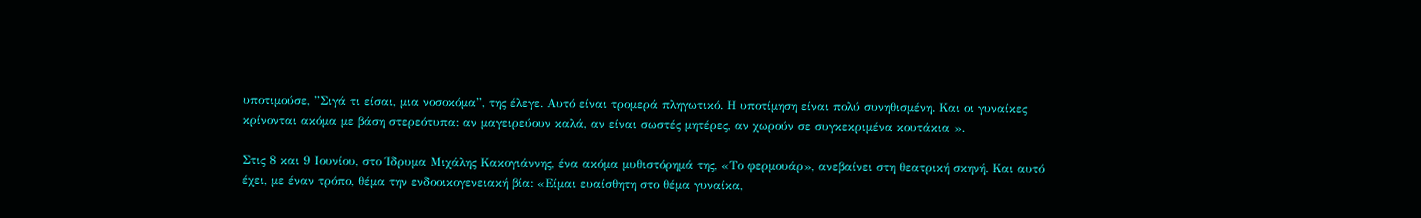υποτιμούσε, ”Σιγά τι είσαι, μια νοσοκόμα”, της έλεγε. Αυτό είναι τρομερά πληγωτικό. Η υποτίμηση είναι πολύ συνηθισμένη. Και οι γυναίκες κρίνονται ακόμα με βάση στερεότυπα: αν μαγειρεύουν καλά, αν είναι σωστές μητέρες, αν χωρούν σε συγκεκριμένα κουτάκια ».

Στις 8 και 9 Ιουνίου, στο Ίδρυμα Μιχάλης Κακογιάννης, ένα ακόμα μυθιστόρημά της, «Το φερμουάρ», ανεβαίνει στη θεατρική σκηνή. Και αυτό έχει, με έναν τρόπο, θέμα την ενδοοικογενειακή βία: «Είμαι ευαίσθητη στο θέμα γυναίκα,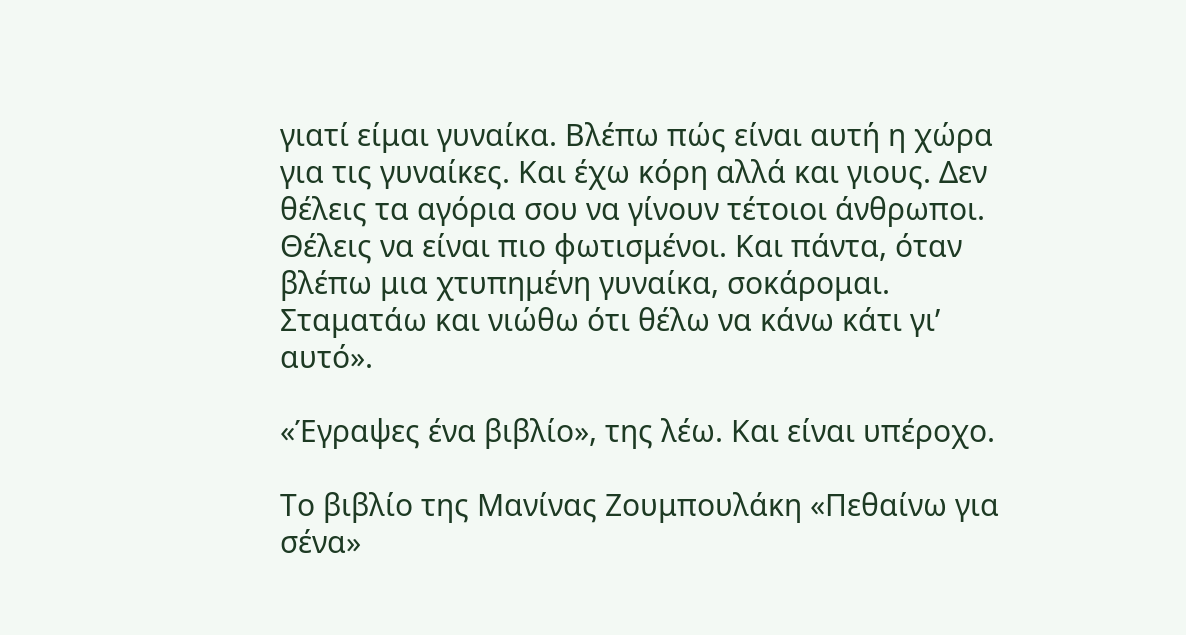γιατί είμαι γυναίκα. Βλέπω πώς είναι αυτή η χώρα για τις γυναίκες. Και έχω κόρη αλλά και γιους. Δεν θέλεις τα αγόρια σου να γίνουν τέτοιοι άνθρωποι. Θέλεις να είναι πιο φωτισμένοι. Και πάντα, όταν βλέπω μια χτυπημένη γυναίκα, σοκάρομαι. Σταματάω και νιώθω ότι θέλω να κάνω κάτι γι’ αυτό».

«Έγραψες ένα βιβλίο», της λέω. Και είναι υπέροχο.

Το βιβλίο της Μανίνας Ζουμπουλάκη «Πεθαίνω για σένα»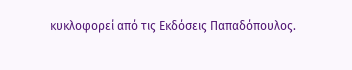κυκλοφορεί από τις Εκδόσεις Παπαδόπουλος.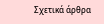Σχετικά άρθρα